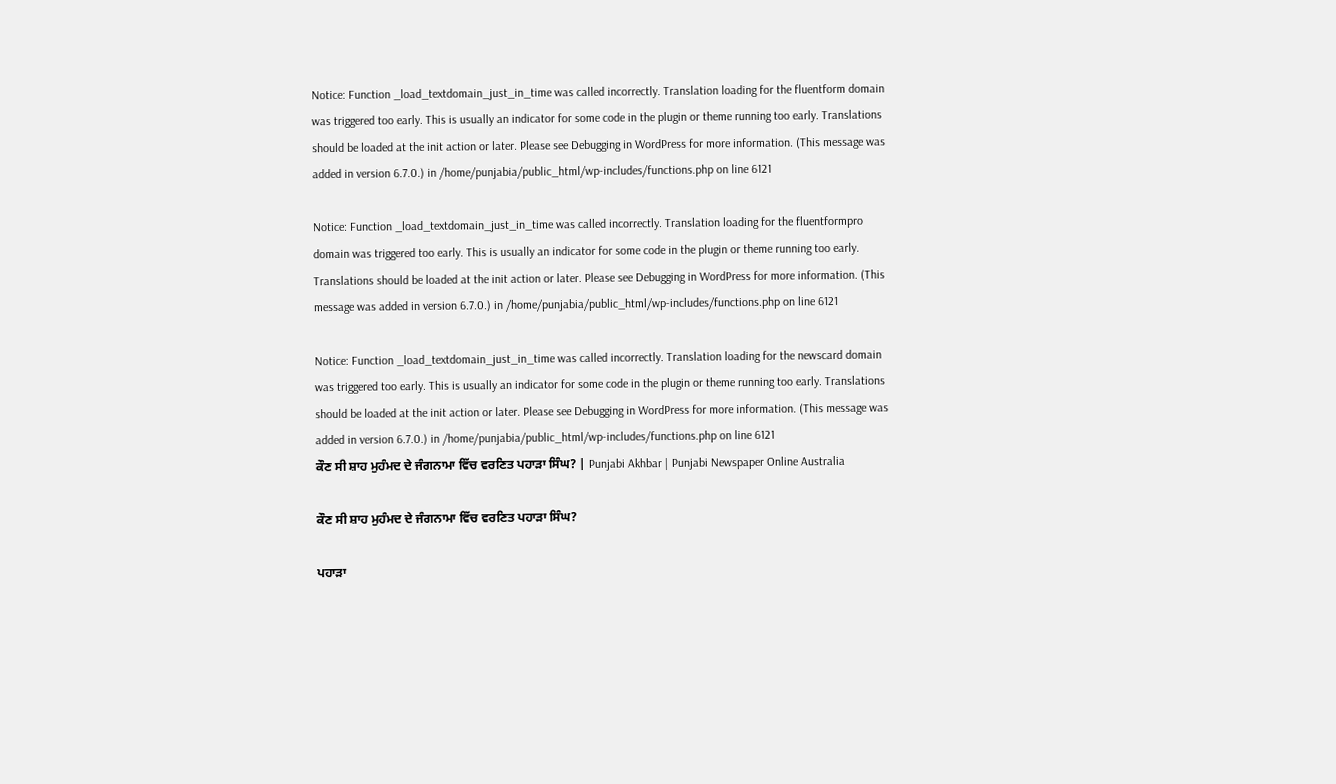Notice: Function _load_textdomain_just_in_time was called incorrectly. Translation loading for the fluentform domain was triggered too early. This is usually an indicator for some code in the plugin or theme running too early. Translations should be loaded at the init action or later. Please see Debugging in WordPress for more information. (This message was added in version 6.7.0.) in /home/punjabia/public_html/wp-includes/functions.php on line 6121

Notice: Function _load_textdomain_just_in_time was called incorrectly. Translation loading for the fluentformpro domain was triggered too early. This is usually an indicator for some code in the plugin or theme running too early. Translations should be loaded at the init action or later. Please see Debugging in WordPress for more information. (This message was added in version 6.7.0.) in /home/punjabia/public_html/wp-includes/functions.php on line 6121

Notice: Function _load_textdomain_just_in_time was called incorrectly. Translation loading for the newscard domain was triggered too early. This is usually an indicator for some code in the plugin or theme running too early. Translations should be loaded at the init action or later. Please see Debugging in WordPress for more information. (This message was added in version 6.7.0.) in /home/punjabia/public_html/wp-includes/functions.php on line 6121
ਕੌਣ ਸੀ ਸ਼ਾਹ ਮੁਹੰਮਦ ਦੇ ਜੰਗਨਾਮਾ ਵਿੱਚ ਵਰਣਿਤ ਪਹਾੜਾ ਸਿੰਘ? | Punjabi Akhbar | Punjabi Newspaper Online Australia

ਕੌਣ ਸੀ ਸ਼ਾਹ ਮੁਹੰਮਦ ਦੇ ਜੰਗਨਾਮਾ ਵਿੱਚ ਵਰਣਿਤ ਪਹਾੜਾ ਸਿੰਘ?

ਪਹਾੜਾ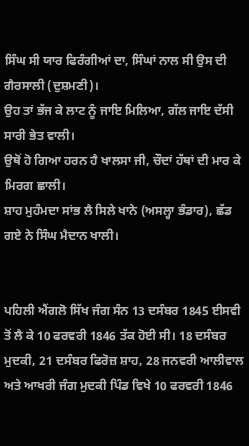ਸਿੰਘ ਸੀ ਯਾਰ ਫਿਰੰਗੀਆਂ ਦਾ, ਸਿੰਘਾਂ ਨਾਲ ਸੀ ਉਸ ਦੀ ਗੈਰਸਾਲੀ (ਦੁਸ਼ਮਣੀ)।
ਉਹ ਤਾਂ ਭੱਜ ਕੇ ਲਾਟ ਨੂੰ ਜਾਇ ਮਿਲਿਆ, ਗੱਲ ਜਾਇ ਦੱਸੀ ਸਾਰੀ ਭੇਤ ਵਾਲੀ।
ਉਥੋਂ ਹੋ ਗਿਆ ਹਰਨ ਹੈ ਖਾਲਸਾ ਜੀ, ਚੌਦਾਂ ਹੱਥਾਂ ਦੀ ਮਾਰ ਕੇ ਮਿਰਗ ਛਾਲੀ।
ਸ਼ਾਹ ਮੁਹੰਮਦਾ ਸਾਂਭ ਲੈ ਸਿਲੇ ਖਾਨੇ (ਅਸਲ੍ਹਾ ਭੰਡਾਰ), ਛੱਡ ਗਏ ਨੇ ਸਿੰਘ ਮੈਦਾਨ ਖਾਲੀ।


ਪਹਿਲੀ ਐਂਗਲੋ ਸਿੱਖ ਜੰਗ ਸੰਨ 13 ਦਸੰਬਰ 1845 ਈਸਵੀ ਤੋਂ ਲੈ ਕੇ 10 ਫਰਵਰੀ 1846 ਤੱਕ ਹੋਈ ਸੀ। 18 ਦਸੰਬਰ ਮੁਦਕੀ, 21 ਦਸੰਬਰ ਫਿਰੋਜ਼ ਸ਼ਾਹ, 28 ਜਨਵਰੀ ਆਲੀਵਾਲ ਅਤੇ ਆਖਰੀ ਜੰਗ ਮੁਦਕੀ ਪਿੰਡ ਵਿਖੇ 10 ਫਰਵਰੀ 1846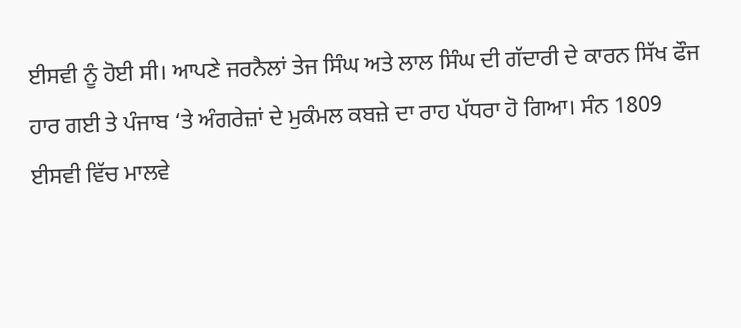ਈਸਵੀ ਨੂੰ ਹੋਈ ਸੀ। ਆਪਣੇ ਜਰਨੈਲਾਂ ਤੇਜ ਸਿੰਘ ਅਤੇ ਲਾਲ ਸਿੰਘ ਦੀ ਗੱਦਾਰੀ ਦੇ ਕਾਰਨ ਸਿੱਖ ਫੌਜ ਹਾਰ ਗਈ ਤੇ ਪੰਜਾਬ ‘ਤੇ ਅੰਗਰੇਜ਼ਾਂ ਦੇ ਮੁਕੰਮਲ ਕਬਜ਼ੇ ਦਾ ਰਾਹ ਪੱਧਰਾ ਹੋ ਗਿਆ। ਸੰਨ 1809 ਈਸਵੀ ਵਿੱਚ ਮਾਲਵੇ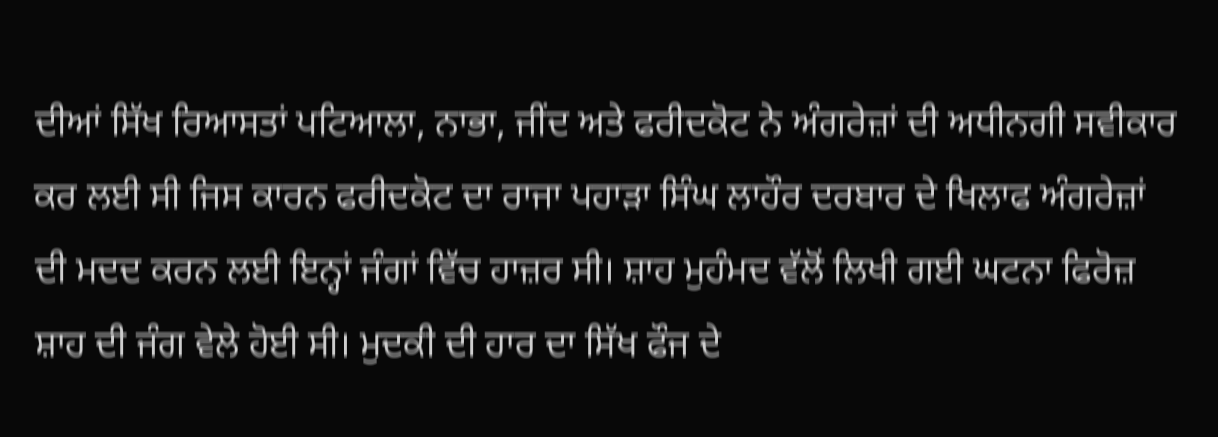ਦੀਆਂ ਸਿੱਖ ਰਿਆਸਤਾਂ ਪਟਿਆਲਾ, ਨਾਭਾ, ਜੀਂਦ ਅਤੇ ਫਰੀਦਕੋਟ ਨੇ ਅੰਗਰੇਜ਼ਾਂ ਦੀ ਅਧੀਨਗੀ ਸਵੀਕਾਰ ਕਰ ਲਈ ਸੀ ਜਿਸ ਕਾਰਨ ਫਰੀਦਕੋਟ ਦਾ ਰਾਜਾ ਪਹਾੜਾ ਸਿੰਘ ਲਾਹੌਰ ਦਰਬਾਰ ਦੇ ਖਿਲਾਫ ਅੰਗਰੇਜ਼ਾਂ ਦੀ ਮਦਦ ਕਰਨ ਲਈ ਇਨ੍ਹਾਂ ਜੰਗਾਂ ਵਿੱਚ ਹਾਜ਼ਰ ਸੀ। ਸ਼ਾਹ ਮੁਹੰਮਦ ਵੱਲੋਂ ਲਿਖੀ ਗਈ ਘਟਨਾ ਫਿਰੋਜ਼ ਸ਼ਾਹ ਦੀ ਜੰਗ ਵੇਲੇ ਹੋਈ ਸੀ। ਮੁਦਕੀ ਦੀ ਹਾਰ ਦਾ ਸਿੱਖ ਫੌਜ ਦੇ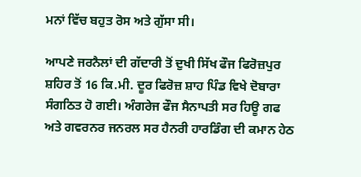ਮਨਾਂ ਵਿੱਚ ਬਹੁਤ ਰੋਸ ਅਤੇ ਗੁੱਸਾ ਸੀ।

ਆਪਣੇ ਜਰਨੈਲਾਂ ਦੀ ਗੱਦਾਰੀ ਤੋਂ ਦੁਖੀ ਸਿੱਖ ਫੌਜ ਫਿਰੋਜ਼ਪੁਰ ਸ਼ਹਿਰ ਤੋਂ 16 ਕਿ.ਮੀ. ਦੂਰ ਫਿਰੋਜ਼ ਸ਼ਾਹ ਪਿੰਡ ਵਿਖੇ ਦੋਬਾਰਾ ਸੰਗਠਿਤ ਹੋ ਗਈ। ਅੰਗਰੇਜ ਫੌਜ ਸੈਨਾਪਤੀ ਸਰ ਹਿਊ ਗਫ ਅਤੇ ਗਵਰਨਰ ਜਨਰਲ ਸਰ ਹੈਨਰੀ ਹਾਰਡਿੰਗ ਦੀ ਕਮਾਨ ਹੇਠ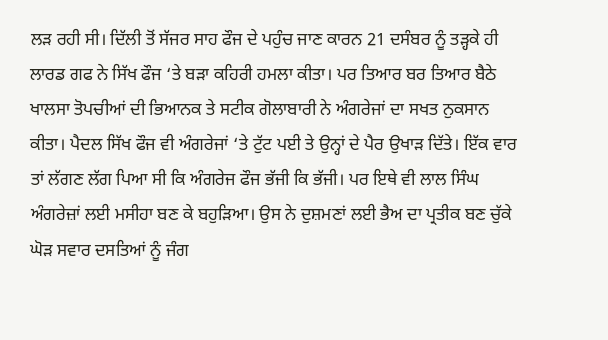ਲੜ ਰਹੀ ਸੀ। ਦਿੱਲੀ ਤੋਂ ਸੱਜਰ ਸਾਹ ਫੌਜ ਦੇ ਪਹੁੰਚ ਜਾਣ ਕਾਰਨ 21 ਦਸੰਬਰ ਨੂੰ ਤੜ੍ਹਕੇ ਹੀ ਲਾਰਡ ਗਫ ਨੇ ਸਿੱਖ ਫੌਜ ‘ਤੇ ਬੜਾ ਕਹਿਰੀ ਹਮਲਾ ਕੀਤਾ। ਪਰ ਤਿਆਰ ਬਰ ਤਿਆਰ ਬੈਠੇ ਖਾਲਸਾ ਤੋਪਚੀਆਂ ਦੀ ਭਿਆਨਕ ਤੇ ਸਟੀਕ ਗੋਲਾਬਾਰੀ ਨੇ ਅੰਗਰੇਜਾਂ ਦਾ ਸਖਤ ਨੁਕਸਾਨ ਕੀਤਾ। ਪੈਦਲ ਸਿੱਖ ਫੌਜ ਵੀ ਅੰਗਰੇਜਾਂ ‘ਤੇ ਟੁੱਟ ਪਈ ਤੇ ਉਨ੍ਹਾਂ ਦੇ ਪੈਰ ਉਖਾੜ ਦਿੱਤੇ। ਇੱਕ ਵਾਰ ਤਾਂ ਲੱਗਣ ਲੱਗ ਪਿਆ ਸੀ ਕਿ ਅੰਗਰੇਜ ਫੌਜ ਭੱਜੀ ਕਿ ਭੱਜੀ। ਪਰ ਇਥੇ ਵੀ ਲਾਲ ਸਿੰਘ ਅੰਗਰੇਜ਼ਾਂ ਲਈ ਮਸੀਹਾ ਬਣ ਕੇ ਬਹੁੜਿਆ। ਉਸ ਨੇ ਦੁਸ਼ਮਣਾਂ ਲਈ ਭੈਅ ਦਾ ਪ੍ਰਤੀਕ ਬਣ ਚੁੱਕੇ ਘੋੜ ਸਵਾਰ ਦਸਤਿਆਂ ਨੂੰ ਜੰਗ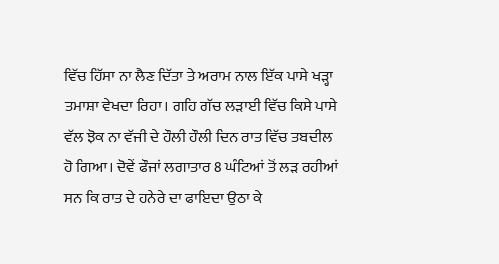ਵਿੱਚ ਹਿੱਸਾ ਨਾ ਲੈਣ ਦਿੱਤਾ ਤੇ ਅਰਾਮ ਨਾਲ ਇੱਕ ਪਾਸੇ ਖੜ੍ਹਾ ਤਮਾਸ਼ਾ ਵੇਖਦਾ ਰਿਹਾ। ਗਹਿ ਗੱਚ ਲੜਾਈ ਵਿੱਚ ਕਿਸੇ ਪਾਸੇ ਵੱਲ ਝੋਕ ਨਾ ਵੱਜੀ ਦੇ ਹੌਲੀ ਹੌਲੀ ਦਿਨ ਰਾਤ ਵਿੱਚ ਤਬਦੀਲ ਹੋ ਗਿਆ। ਦੋਵੇਂ ਫੌਜਾਂ ਲਗਾਤਾਰ 8 ਘੰਟਿਆਂ ਤੋਂ ਲੜ ਰਹੀਆਂ ਸਨ ਕਿ ਰਾਤ ਦੇ ਹਨੇਰੇ ਦਾ ਫਾਇਦਾ ਉਠਾ ਕੇ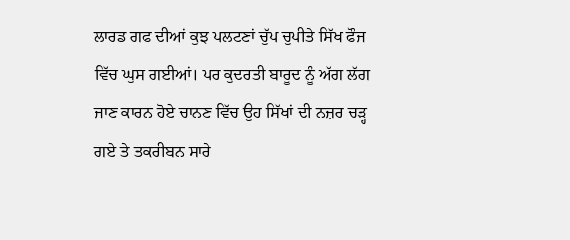ਲਾਰਡ ਗਫ ਦੀਆਂ ਕੁਝ ਪਲਟਣਾਂ ਚੁੱਪ ਚੁਪੀਤੇ ਸਿੱਖ ਫੌਜ ਵਿੱਚ ਘੁਸ ਗਈਆਂ। ਪਰ ਕੁਦਰਤੀ ਬਾਰੂਦ ਨੂੰ ਅੱਗ ਲੱਗ ਜਾਣ ਕਾਰਨ ਹੋਏ ਚਾਨਣ ਵਿੱਚ ਉਹ ਸਿੱਖਾਂ ਦੀ ਨਜ਼ਰ ਚੜ੍ਹ ਗਏ ਤੇ ਤਕਰੀਬਨ ਸਾਰੇ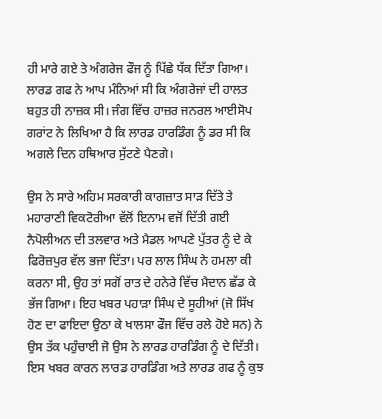ਹੀ ਮਾਰੇ ਗਏ ਤੇ ਅੰਗਰੇਜ ਫੌਜ ਨੂੰ ਪਿੱਛੇ ਧੱਕ ਦਿੱਤਾ ਗਿਆ। ਲਾਰਡ ਗਫ ਨੇ ਆਪ ਮੰਨਿਆਂ ਸੀ ਕਿ ਅੰਗਰੇਜਾਂ ਦੀ ਹਾਲਤ ਬਹੁਤ ਹੀ ਨਾਜ਼ਕ ਸੀ। ਜੰਗ ਵਿੱਚ ਹਾਜ਼ਰ ਜਨਰਲ ਆਈਸੋਪ ਗਰਾਂਟ ਨੇ ਲਿਖਿਆ ਹੈ ਕਿ ਲਾਰਡ ਹਾਰਡਿੰਗ ਨੂੰ ਡਰ ਸੀ ਕਿ ਅਗਲੇ ਦਿਨ ਹਥਿਆਰ ਸੁੱਟਣੇ ਪੈਣਗੇ।

ਉਸ ਨੇ ਸਾਰੇ ਅਹਿਮ ਸਰਕਾਰੀ ਕਾਗਜ਼ਾਤ ਸਾੜ ਦਿੱਤੇ ਤੇ ਮਹਾਰਾਣੀ ਵਿਕਟੋਰੀਆ ਵੱਲੋਂ ਇਨਾਮ ਵਜੋਂ ਦਿੱਤੀ ਗਈ ਨੈਪੋਲੀਅਨ ਦੀ ਤਲਵਾਰ ਅਤੇ ਮੈਡਲ ਆਪਣੇ ਪੁੱਤਰ ਨੂੰ ਦੇ ਕੇ ਫਿਰੋਜ਼ਪੁਰ ਵੱਲ ਭਜਾ ਦਿੱਤਾ। ਪਰ ਲਾਲ ਸਿੰਘ ਨੇ ਹਮਲਾ ਕੀ ਕਰਨਾ ਸੀ, ਉਹ ਤਾਂ ਸਗੋਂ ਰਾਤ ਦੇ ਹਨੇਰੇ ਵਿੱਚ ਮੈਦਾਨ ਛੱਡ ਕੇ ਭੱਜ ਗਿਆ। ਇਹ ਖਬਰ ਪਹਾੜਾ ਸਿੰਘ ਦੇ ਸੂਹੀਆਂ (ਜੋ ਸਿੱਖ ਹੋਣ ਦਾ ਫਾਇਦਾ ਉਠਾ ਕੇ ਖਾਲਸਾ ਫੌਜ ਵਿੱਚ ਰਲੇ ਹੋਏ ਸਨ) ਨੇ ਉਸ ਤੱਕ ਪਹੁੰਚਾਈ ਜੋ ਉਸ ਨੇ ਲਾਰਡ ਹਾਰਡਿੰਗ ਨੂੰ ਦੇ ਦਿੱਤੀ। ਇਸ ਖਬਰ ਕਾਰਨ ਲਾਰਡ ਹਾਰਡਿੰਗ ਅਤੇ ਲਾਰਡ ਗਫ ਨੂੰ ਕੁਝ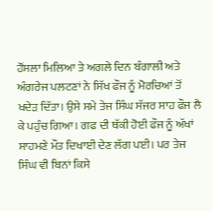ਹੌਂਸਲਾ ਮਿਲਿਆ ਤੇ ਅਗਲੇ ਦਿਨ ਬੰਗਾਲੀ ਅਤੇ ਅੰਗਰੇਜ ਪਲਟਣਾਂ ਨੇ ਸਿੱਖ ਫੌਜ ਨੂੰ ਮੋਰਚਿਆਂ ਤੋਂ ਖਦੇੜ ਦਿੱਤਾ। ਉਸੇ ਸਮੇ ਤੇਜ ਸਿੰਘ ਸੱਜਰ ਸਾਹ ਫੌਜ ਲੈ ਕੇ ਪਹੁੰਚ ਗਿਆ। ਗਫ ਦੀ ਥੱਕੀ ਹੋਈ ਫੌਜ ਨੂੰ ਅੱਖਾਂ ਸਾਹਮਣੇ ਮੌਤ ਦਿਖਾਈ ਦੇਣ ਲੱਗ ਪਈ। ਪਰ ਤੇਜ ਸਿੰਘ ਵੀ ਬਿਨਾਂ ਕਿਸੇ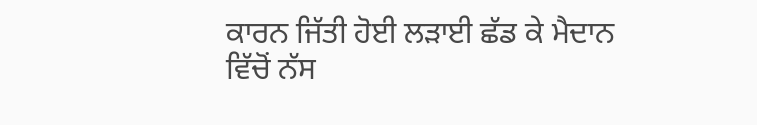ਕਾਰਨ ਜਿੱਤੀ ਹੋਈ ਲੜਾਈ ਛੱਡ ਕੇ ਮੈਦਾਨ ਵਿੱਚੋਂ ਨੱਸ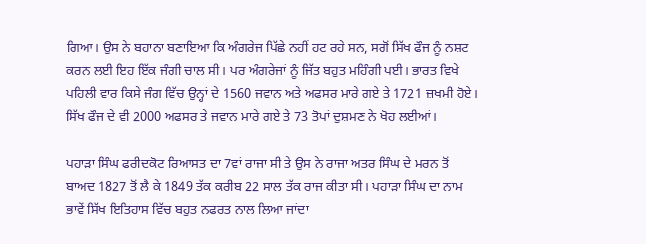ਗਿਆ। ਉਸ ਨੇ ਬਹਾਨਾ ਬਣਾਇਆ ਕਿ ਅੰਗਰੇਜ ਪਿੱਛੇ ਨਹੀਂ ਹਟ ਰਹੇ ਸਨ, ਸਗੋਂ ਸਿੱਖ ਫੌਜ ਨੂੰ ਨਸ਼ਟ ਕਰਨ ਲਈ ਇਹ ਇੱਕ ਜੰਗੀ ਚਾਲ ਸੀ। ਪਰ ਅੰਗਰੇਜਾਂ ਨੂੰ ਜਿੱਤ ਬਹੁਤ ਮਹਿੰਗੀ ਪਈ। ਭਾਰਤ ਵਿਖੇ ਪਹਿਲੀ ਵਾਰ ਕਿਸੇ ਜੰਗ ਵਿੱਚ ਉਨ੍ਹਾਂ ਦੇ 1560 ਜਵਾਨ ਅਤੇ ਅਫਸਰ ਮਾਰੇ ਗਏ ਤੇ 1721 ਜ਼ਖਮੀ ਹੋਏ। ਸਿੱਖ ਫੌਜ ਦੇ ਵੀ 2000 ਅਫਸਰ ਤੇ ਜਵਾਨ ਮਾਰੇ ਗਏ ਤੇ 73 ਤੋਪਾਂ ਦੁਸ਼ਮਣ ਨੇ ਖੋਹ ਲਈਆਂ।

ਪਹਾੜਾ ਸਿੰਘ ਫਰੀਦਕੋਟ ਰਿਆਸਤ ਦਾ 7ਵਾਂ ਰਾਜਾ ਸੀ ਤੇ ਉਸ ਨੇ ਰਾਜਾ ਅਤਰ ਸਿੰਘ ਦੇ ਮਰਨ ਤੋਂ ਬਾਅਦ 1827 ਤੋਂ ਲੈ ਕੇ 1849 ਤੱਕ ਕਰੀਬ 22 ਸਾਲ ਤੱਕ ਰਾਜ ਕੀਤਾ ਸੀ। ਪਹਾੜਾ ਸਿੰਘ ਦਾ ਨਾਮ ਭਾਵੇਂ ਸਿੱਖ ਇਤਿਹਾਸ ਵਿੱਚ ਬਹੁਤ ਨਫਰਤ ਨਾਲ ਲਿਆ ਜਾਂਦਾ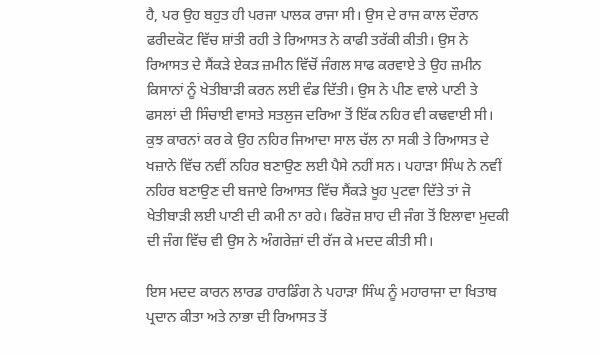ਹੈ, ਪਰ ਉਹ ਬਹੁਤ ਹੀ ਪਰਜਾ ਪਾਲਕ ਰਾਜਾ ਸੀ। ਉਸ ਦੇ ਰਾਜ ਕਾਲ ਦੌਰਾਨ ਫਰੀਦਕੋਟ ਵਿੱਚ ਸ਼ਾਂਤੀ ਰਹੀ ਤੇ ਰਿਆਸਤ ਨੇ ਕਾਫੀ ਤਰੱਕੀ ਕੀਤੀ। ਉਸ ਨੇ ਰਿਆਸਤ ਦੇ ਸੈਂਕੜੇ ਏਕੜ ਜ਼ਮੀਨ ਵਿੱਚੋਂ ਜੰਗਲ ਸਾਫ ਕਰਵਾਏ ਤੇ ਉਹ ਜ਼ਮੀਨ ਕਿਸਾਨਾਂ ਨੂੰ ਖੇਤੀਬਾੜੀ ਕਰਨ ਲਈ ਵੰਡ ਦਿੱਤੀ। ਉਸ ਨੇ ਪੀਣ ਵਾਲੇ ਪਾਣੀ ਤੇ ਫਸਲਾਂ ਦੀ ਸਿੰਚਾਈ ਵਾਸਤੇ ਸਤਲੁਜ ਦਰਿਆ ਤੋਂ ਇੱਕ ਨਹਿਰ ਵੀ ਕਢਵਾਈ ਸੀ। ਕੁਝ ਕਾਰਨਾਂ ਕਰ ਕੇ ਉਹ ਨਹਿਰ ਜਿਆਦਾ ਸਾਲ ਚੱਲ ਨਾ ਸਕੀ ਤੇ ਰਿਆਸਤ ਦੇ ਖਜ਼ਾਨੇ ਵਿੱਚ ਨਵੀਂ ਨਹਿਰ ਬਣਾਉਣ ਲਈ ਪੈਸੇ ਨਹੀਂ ਸਨ। ਪਹਾੜਾ ਸਿੰਘ ਨੇ ਨਵੀਂ ਨਹਿਰ ਬਣਾਉਣ ਦੀ ਬਜਾਏ ਰਿਆਸਤ ਵਿੱਚ ਸੈਂਕੜੇ ਖੂਹ ਪੁਟਵਾ ਦਿੱਤੇ ਤਾਂ ਜੋ ਖੇਤੀਬਾੜੀ ਲਈ ਪਾਣੀ ਦੀ ਕਮੀ ਨਾ ਰਹੇ। ਫਿਰੋਜ਼ ਸ਼ਾਹ ਦੀ ਜੰਗ ਤੋਂ ਇਲਾਵਾ ਮੁਦਕੀ ਦੀ ਜੰਗ ਵਿੱਚ ਵੀ ਉਸ ਨੇ ਅੰਗਰੇਜ਼ਾਂ ਦੀ ਰੱਜ ਕੇ ਮਦਦ ਕੀਤੀ ਸੀ।

ਇਸ ਮਦਦ ਕਾਰਨ ਲਾਰਡ ਹਾਰਡਿੰਗ ਨੇ ਪਹਾੜਾ ਸਿੰਘ ਨੂੰ ਮਹਾਰਾਜਾ ਦਾ ਖਿਤਾਬ ਪ੍ਰਦਾਨ ਕੀਤਾ ਅਤੇ ਨਾਭਾ ਦੀ ਰਿਆਸਤ ਤੋਂ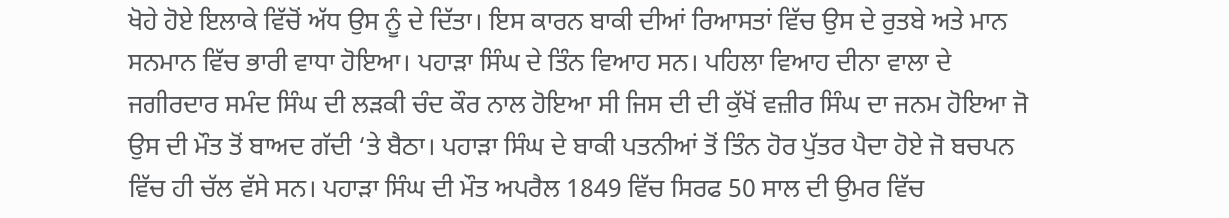ਖੋਹੇ ਹੋਏ ਇਲਾਕੇ ਵਿੱਚੋਂ ਅੱਧ ਉਸ ਨੂੰ ਦੇ ਦਿੱਤਾ। ਇਸ ਕਾਰਨ ਬਾਕੀ ਦੀਆਂ ਰਿਆਸਤਾਂ ਵਿੱਚ ਉਸ ਦੇ ਰੁਤਬੇ ਅਤੇ ਮਾਨ ਸਨਮਾਨ ਵਿੱਚ ਭਾਰੀ ਵਾਧਾ ਹੋਇਆ। ਪਹਾੜਾ ਸਿੰਘ ਦੇ ਤਿੰਨ ਵਿਆਹ ਸਨ। ਪਹਿਲਾ ਵਿਆਹ ਦੀਨਾ ਵਾਲਾ ਦੇ ਜਗੀਰਦਾਰ ਸਮੰਦ ਸਿੰਘ ਦੀ ਲੜਕੀ ਚੰਦ ਕੌਰ ਨਾਲ ਹੋਇਆ ਸੀ ਜਿਸ ਦੀ ਦੀ ਕੁੱਖੋਂ ਵਜ਼ੀਰ ਸਿੰਘ ਦਾ ਜਨਮ ਹੋਇਆ ਜੋ ਉਸ ਦੀ ਮੌਤ ਤੋਂ ਬਾਅਦ ਗੱਦੀ ‘ਤੇ ਬੈਠਾ। ਪਹਾੜਾ ਸਿੰਘ ਦੇ ਬਾਕੀ ਪਤਨੀਆਂ ਤੋਂ ਤਿੰਨ ਹੋਰ ਪੁੱਤਰ ਪੈਦਾ ਹੋਏ ਜੋ ਬਚਪਨ ਵਿੱਚ ਹੀ ਚੱਲ ਵੱਸੇ ਸਨ। ਪਹਾੜਾ ਸਿੰਘ ਦੀ ਮੌਤ ਅਪਰੈਲ 1849 ਵਿੱਚ ਸਿਰਫ 50 ਸਾਲ ਦੀ ਉਮਰ ਵਿੱਚ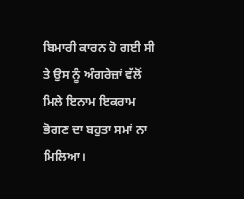ਬਿਮਾਰੀ ਕਾਰਨ ਹੋ ਗਈ ਸੀ ਤੇ ਉਸ ਨੂੰ ਅੰਗਰੇਜ਼ਾਂ ਵੱਲੋਂ ਮਿਲੇ ਇਨਾਮ ਇਕਰਾਮ ਭੋਗਣ ਦਾ ਬਹੁਤਾ ਸਮਾਂ ਨਾ ਮਿਲਿਆ।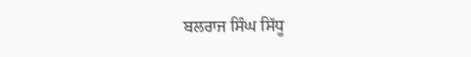ਬਲਰਾਜ ਸਿੰਘ ਸਿੱਧੂ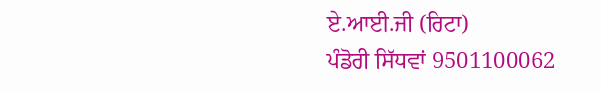ਏ.ਆਈ.ਜੀ (ਰਿਟਾ)
ਪੰਡੋਰੀ ਸਿੱਧਵਾਂ 9501100062